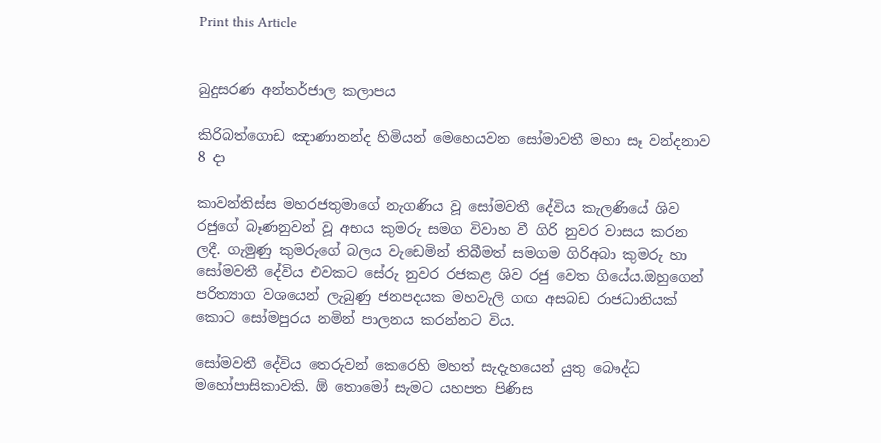Print this Article


බුදුසරණ අන්තර්ජාල කලාපය

කිරිබත්ගොඩ ඤාණානන්ද හිමියන් මෙහෙයවන සෝමාවතී මහා සෑ වන්දනාව 8 දා

කාවන්තිස්ස මහරජතුමාගේ නැගණිය වූ සෝමවතී දේවිය කැලණියේ ශිව රජුගේ බෑණනුවන් වූ අභය කුමරු සමග විවාහ වී ගිරි නුවර වාසය කරන ලදී. ගැමුණු කුමරුගේ බලය වැඩෙමින් තිබීමත් සමගම ගිරිඅබා කුමරු හා සෝමවතී දේවිය එවකට සේරු නුවර රජකළ ශිව රජු වෙත ගියේය.ඔහුගෙන් පරිත්‍යාග වශයෙන් ලැබුණු ජනපදයක මහවැලි ගඟ අසබඩ රාජධානියක් කොට සෝමපුරය නමින් පාලනය කරන්නට විය.

සෝමවතී දේවිය තෙරුවන් කෙරෙහි මහත් සැදැහයෙන් යුතු බෞද්ධ මහෝපාසිකාවකි. ඕ තොමෝ සැමට යහපත පිණිස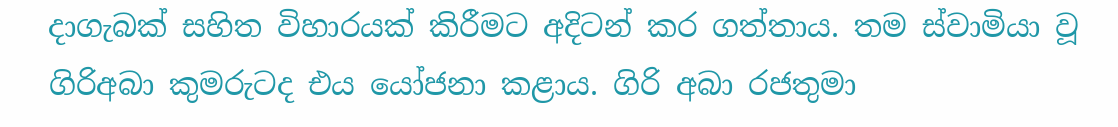දාගැබක් සහිත විහාරයක් කිරීමට අදිටන් කර ගත්තාය. තම ස්වාමියා වූ ගිරිඅබා කුමරුටද එය යෝජනා කළාය. ගිරි අබා රජතුමා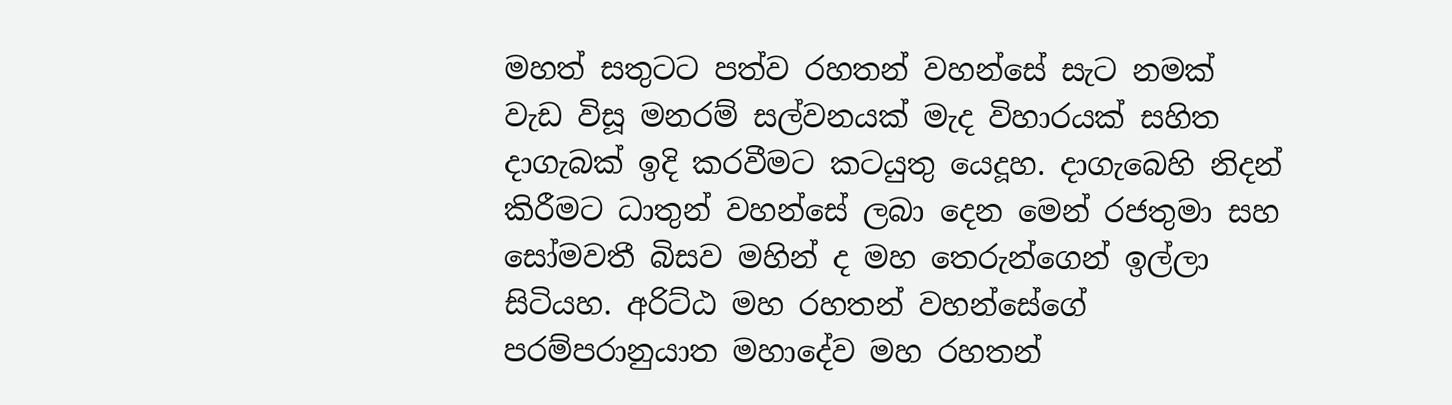මහත් සතුටට පත්ව රහතන් වහන්සේ සැට නමක් වැඩ විසූ මනරම් සල්වනයක් මැද විහාරයක් සහිත දාගැබක් ඉදි කරවීමට කටයුතු යෙදූහ. දාගැබෙහි නිදන් කිරීමට ධාතුන් වහන්සේ ලබා දෙන මෙන් රජතුමා සහ සෝමවතී බිසව මහින් ද මහ තෙරුන්ගෙන් ඉල්ලා සිටියහ. අරිට්ඨ මහ රහතන් වහන්සේගේ පරම්පරානුයාත මහාදේව මහ රහතන්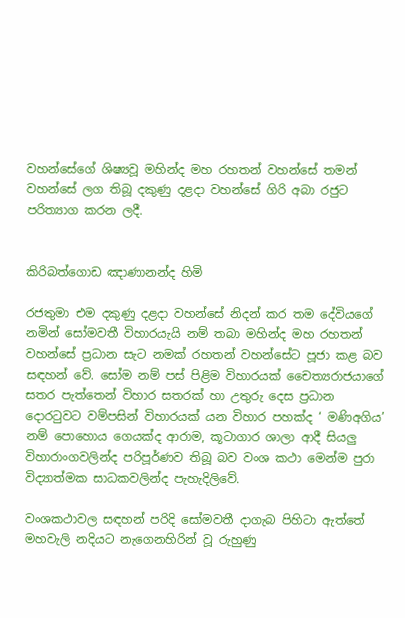වහන්සේගේ ශිෂ්‍යවූ මහින්ද මහ රහතන් වහන්සේ තමන් වහන්සේ ලග තිබූ දකුණු දළදා වහන්සේ ගිරි අබා රජුට පරිත්‍යාග කරන ලදී.


කිරිබත්ගොඩ ඤාණානන්ද හිමි

රජතුමා එම දකුණු දළදා වහන්සේ නිදන් කර තම දේවියගේ නමින් සෝමවතී විහාරයැයි නම් තබා මහින්ද මහ රහතන් වහන්සේ ප්‍රධාන සැට නමක් රහතන් වහන්සේට පූජා කළ බව සඳහන් වේ. සෝම නම් පස් පිළිම විහාරයක් චෛත්‍යරාජයාගේ සතර පැත්තෙන් විහාර සතරක් හා උතුරු දෙස ප්‍රධාන දොරටුවට වම්පසින් විහාරයක් යන විහාර පහක්ද ‘ මණිඅගිය’ නම් පොහොය ගෙයක්ද ආරාම, කූටාගාර ශාලා ආදී සියලු විහාරාංගවලින්ද පරිපූර්ණව තිබූ බව වංශ කථා මෙන්ම පුරා විද්‍යාත්මක සාධකවලින්ද පැහැදිලිවේ.

වංශකථාවල සඳහන් පරිදි සෝමවතී දාගැබ පිහිටා ඇත්තේ මහවැලි නදියට නැගෙනහිරින් වූ රුහුණු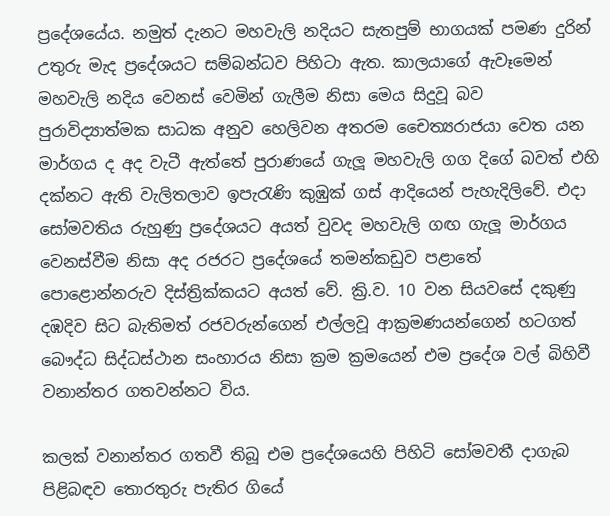ප්‍රදේශයේය. නමුත් දැනට මහවැලි නදියට සැතපුම් භාගයක් පමණ දුරින් උතුරු මැද ප්‍රදේශයට සම්බන්ධව පිහිටා ඇත. කාලයාගේ ඇවෑමෙන් මහවැලි නදිය වෙනස් වෙමින් ගැලීම නිසා මෙය සිදුවූ බව පුරාවිද්‍යාත්මක සාධක අනුව හෙලිවන අතරම චෛත්‍යරාජයා වෙත යන මාර්ගය ද අද වැටී ඇත්තේ පුරාණයේ ගැලූ මහවැලි ගග දිගේ බවත් එහි දක්නට ඇති වැලිතලාව ඉපැරැණි කුඹුක් ගස් ආදියෙන් පැහැදිලිවේ. එදා සෝමවතිය රුහුණු ප්‍රදේශයට අයත් වුවද මහවැලි ගඟ ගැලූ මාර්ගය වෙනස්වීම නිසා අද රජරට ප්‍රදේශයේ තමන්කඩුව පළාතේ පොළොන්නරුව දිස්ත්‍රික්කයට අයත් වේ. ක්‍රි.ව. 10 වන සියවසේ දකුණු දඹදිව සිට බැතිමත් රජවරුන්ගෙන් එල්ලවූ ආක්‍රමණයන්ගෙන් හටගත් බෞද්ධ සිද්ධස්ථාන සංහාරය නිසා ක්‍රම ක්‍රමයෙන් එම ප්‍රදේශ වල් බිහිවී වනාන්තර ගතවන්නට විය.

කලක් වනාන්තර ගතවී තිබූ එම ප්‍රදේශයෙහි පිහිටි සෝමවතී දාගැබ පිළිබඳව තොරතුරු පැතිර ගියේ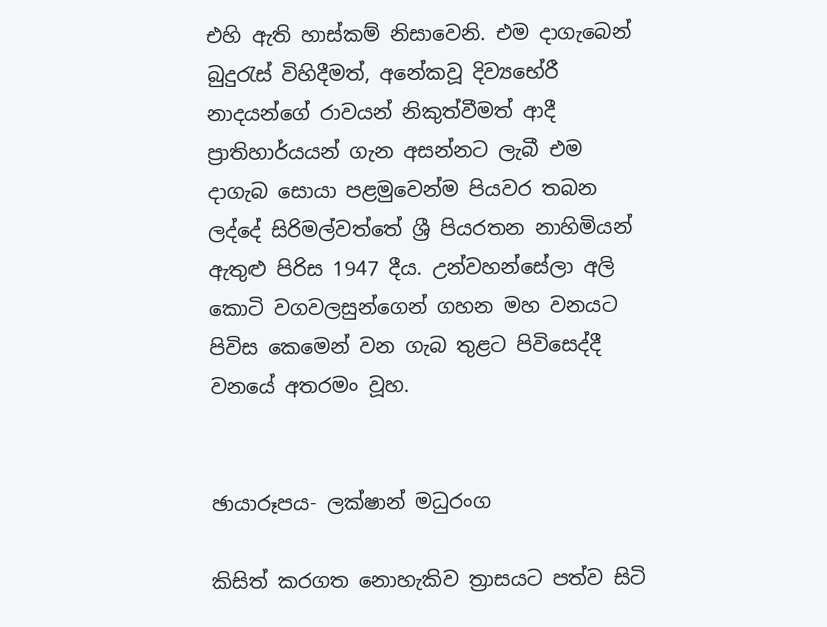එහි ඇති හාස්කම් නිසාවෙනි. එම දාගැබෙන් බුදුරැස් විහිදීමත්, අනේකවූ දිව්‍යභේරී නාදයන්ගේ රාවයන් නිකුත්වීමත් ආදී ප්‍රාතිහාර්යයන් ගැන අසන්නට ලැබී එම දාගැබ සොයා පළමුවෙන්ම පියවර තබන ලද්දේ සිරිමල්වත්තේ ශ්‍රී පියරතන නාහිමියන් ඇතුළු පිරිස 1947 දීය. උන්වහන්සේලා අලි කොටි වගවලසුන්ගෙන් ගහන මහ වනයට පිවිස කෙමෙන් වන ගැබ තුළට පිවිසෙද්දී වනයේ අතරමං වූහ.


ඡායාරූපය- ලක්ෂාන් මධුරංග

කිසිත් කරගත නොහැකිව ත්‍රාසයට පත්ව සිටි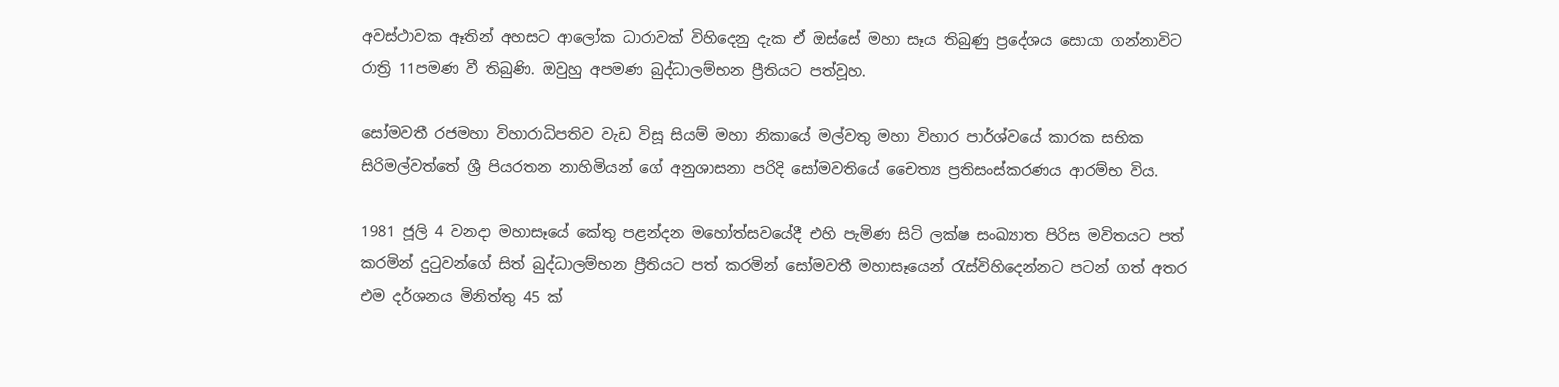අවස්ථාවක ඈතින් අහසට ආලෝක ධාරාවක් විහිදෙනු දැක ඒ ඔස්සේ මහා සෑය තිබුණු ප්‍රදේශය සොයා ගන්නාවිට රාත්‍රි 11පමණ වී තිබුණි. ඔවුහු අපමණ බුද්ධාලම්භන ප්‍රීතියට පත්වූහ.

සෝමවතී රජමහා විහාරාධිපතිව වැඩ විසූ සියම් මහා නිකායේ මල්වතු මහා විහාර පාර්ශ්වයේ කාරක සභික සිරිමල්වත්තේ ශ්‍රී පියරතන නාහිමියන් ගේ අනුශාසනා පරිදි සෝමවතියේ චෛත්‍ය ප්‍රතිසංස්කරණය ආරම්භ විය.

1981 ජූලි 4 වනදා මහාසෑයේ කේතු පළන්දන මහෝත්සවයේදී එහි පැමිණ සිටි ලක්ෂ සංඛ්‍යාත පිරිස මවිතයට පත් කරමින් දුටුවන්ගේ සිත් බුද්ධාලම්භන ප්‍රීතියට පත් කරමින් සෝමවතී මහාසෑයෙන් රැස්විහිදෙන්නට පටන් ගත් අතර එම දර්ශනය මිනිත්තු 45 ක්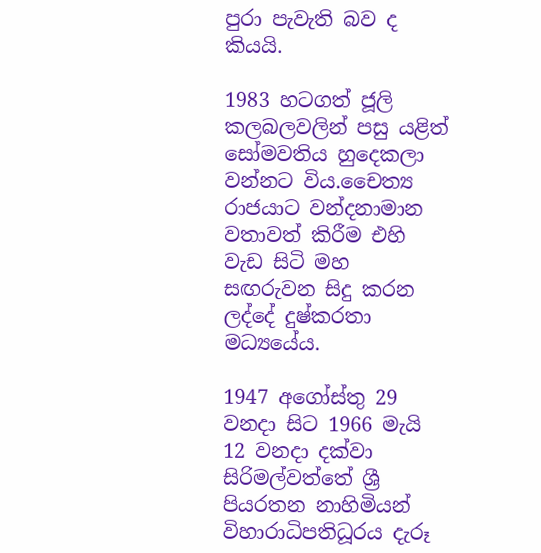පුරා පැවැති බව ද කියයි.

1983 හටගත් ජූලි කලබලවලින් පසු යළිත් සෝමවතිය හුදෙකලා වන්නට විය.චෛත්‍ය රාජයාට වන්දනාමාන වතාවත් කිරීම එහි වැඩ සිටි මහ සඟරුවන සිදු කරන ලද්දේ දුෂ්කරතා මධ්‍යයේය.

1947 අගෝස්තු 29 වනදා සිට 1966 මැයි 12 වනදා දක්වා සිරිමල්වත්තේ ශ්‍රී පියරතන නාහිමියන් විහාරාධිපතිධූරය දැරූ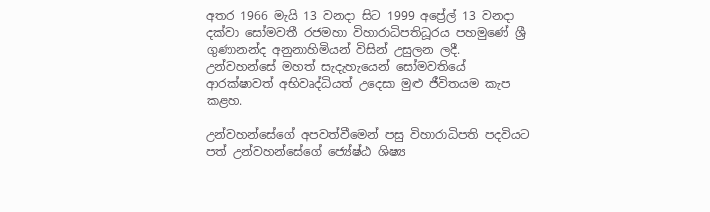අතර 1966 මැයි 13 වනදා සිට 1999 අප්‍රේල් 13 වනදා දක්වා සෝමවතී රජමහා විහාරාධිපතිධූරය පහමුණේ ශ්‍රී ගුණානන්ද අනුනාහිමියන් විසින් උසුලන ලදී. උන්වහන්සේ මහත් සැදැහැයෙන් සෝමවතියේ ආරක්ෂාවත් අභිවෘද්ධියත් උදෙසා මුළු ජීවිතයම කැප කළහ.

උන්වහන්සේගේ අපවත්වීමෙන් පසු විහාරාධිපති පදවියට පත් උන්වහන්සේගේ ජ්‍යේෂ්ඨ ශිෂ්‍ය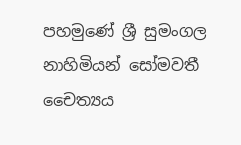පහමුණේ ශ්‍රී සුමංගල නාහිමියන් සෝමවතී චෛත්‍යය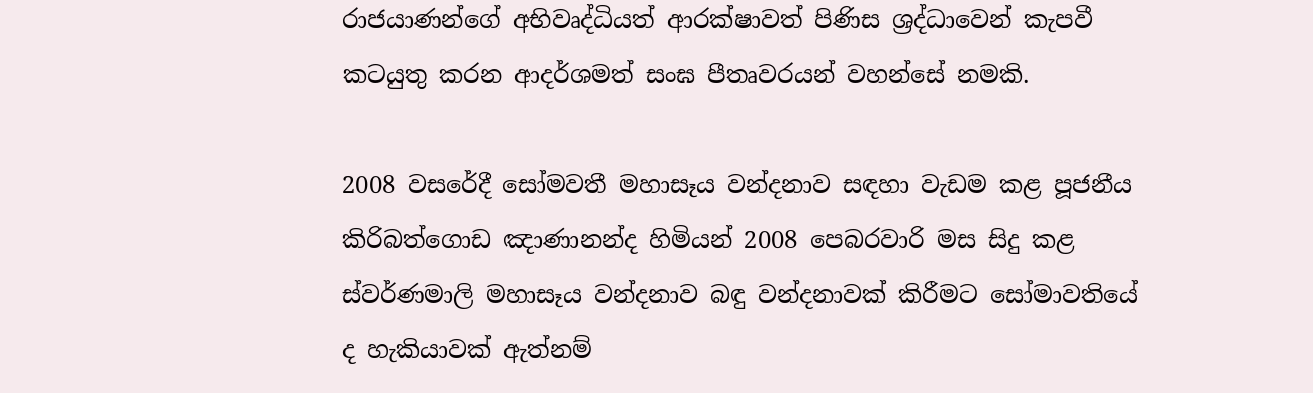රාජයාණන්ගේ අභිවෘද්ධියත් ආරක්ෂාවත් පිණිස ශ්‍රද්ධාවෙන් කැපවී කටයුතු කරන ආදර්ශමත් සංඝ පීතෘවරයන් වහන්සේ නමකි.

2008 වසරේදී සෝමවතී මහාසෑය වන්දනාව සඳහා වැඩම කළ පූජනීය කිරිබත්ගොඩ ඤාණානන්ද හිමියන් 2008 පෙබරවාරි මස සිදු කළ ස්වර්ණමාලි මහාසෑය වන්දනාව බඳු වන්දනාවක් කිරීමට සෝමාවතියේ ද හැකියාවක් ඇත්නම්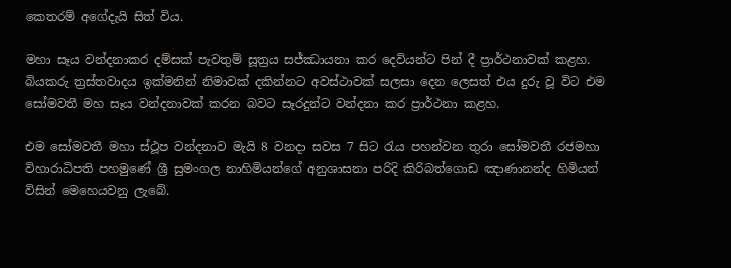කෙතරම් අගේදැයි සිත් විය.

මහා සෑය වන්දනාකර දම්සක් පැවතුම් සූත්‍රය සජ්ඣායනා කර දෙවියන්ට පින් දී ප්‍රාර්ථනාවක් කළහ. බියකරු ත්‍රස්තවාදය ඉක්මනින් නිමාවක් දකින්නට අවස්ථාවක් සලසා දෙන ලෙසත් එය දුරු වූ විට එම සෝමවතී මහ සෑය වන්දනාවක් කරන බවට සෑරදුන්ට වන්දනා කර ප්‍රාර්ථනා කළහ.

එම සෝමවතී මහා ස්ථූප වන්දනාව මැයි 8 වනදා සවස 7 සිට රැය පහන්වන තුරා සෝමවතී රජමහා විහාරාධිපති පහමුණේ ශ්‍රී සුමංගල නාහිමියන්ගේ අනුශාසනා පරිදි කිරිබත්ගොඩ ඤාණානන්ද හිමියන් විසින් මෙහෙයවනු ලැබේ.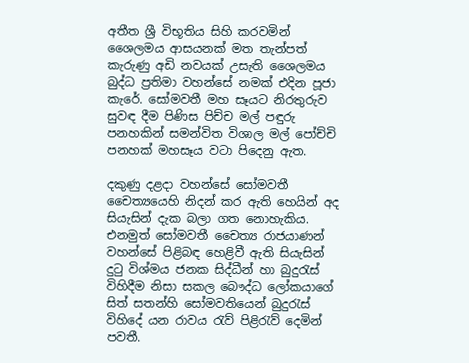අතීත ශ්‍රී විභූතිය සිහි කරවමින් ශෛලමය ආසයනක් මත තැන්පත් කැරුණු අඩි නවයක් උසැති ශෛලමය බුද්ධ ප්‍රතිමා වහන්සේ නමක් එදින පූජා කැරේ. සෝමවතී මහ සෑයට නිරතුරුව සුවඳ දීම පිණිස පිච්ච මල් පඳුරු පනහකින් සමන්විත විශාල මල් පෝච්චි පනහක් මහසෑය වටා පිදෙනු ඇත.

දකුණු දළදා වහන්සේ සෝමවතී චෛත්‍යයෙහි නිදන් කර ඇති හෙයින් අද සියැසින් දැක බලා ගත නොහැකිය. එනමුත් සෝමවතී චෛත්‍ය රාජයාණන් වහන්සේ පිළිබඳ හෙළිවී ඇති සියැසින් දුටු විශ්මය ජනක සිද්ධීන් හා බුදුරැස් විහිදීම නිසා සකල බෞද්ධ ලෝකයාගේ සිත් සතන්හි සෝමවතියෙන් බුදුරැස් විහිදේ යන රාවය රැව් පිළිරැව් දෙමින් පවතී.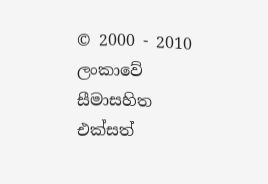© 2000 - 2010 ලංකාවේ සීමාසහිත එක්සත්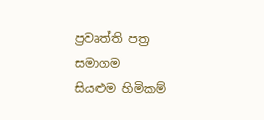ප්‍රවෘත්ති පත්‍ර සමාගම
සියළුම හිමිකම්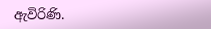ඇවිරිණි.